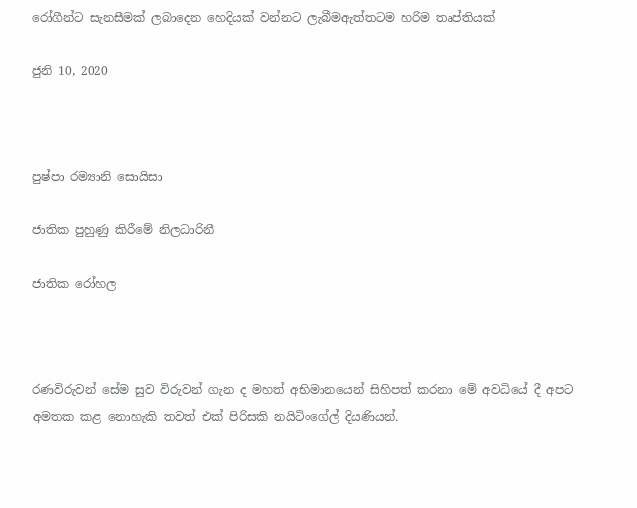රෝගීන්ට සැනසීමක් ලබාදෙන හෙදියක් වන්නට ලැබීමඇත්තටම හරිම තෘප්තියක්

ජුනි 10, 2020



පුෂ්පා රම්‍යානි සොයිසා

ජාතික පුහුණු කිරීමේ නිලධාරිනී

ජාතික රෝහල



රණවිරුවන් සේම සුව විරුවන් ගැන ද මහත් අභිමානයෙන් සිහිපත් කරනා මේ අවධියේ දී අපට අමතක කළ නොහැකි තවත් එක් පිරිසකි නයිටිංගේල් දියණියන්.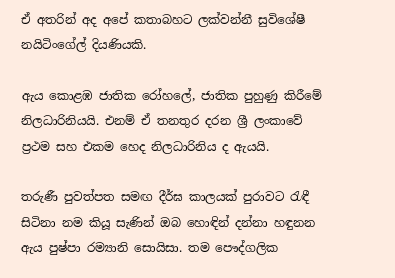ඒ අතරින් අද අපේ කතාබහට ලක්වන්නී සුවිශේෂී නයිටිංගේල් දියණියකි.

ඇය කොළඹ ජාතික රෝහලේ, ජාතික පුහුණු කිරීමේ නිලධාරිනියයි. එනම් ඒ තනතුර දරන ශ්‍රී ලංකාවේ ප්‍රථම සහ එකම හෙද නිලධාරිනිය ද ඇයයි.

තරුණී පුවත්පත සමඟ දීර්ඝ කාලයක් පුරාවට රැඳී සිටිනා නම කියූ සැණින් ඔබ හොඳින් දන්නා හඳුනන ඇය පුෂ්පා රම්‍යානි සොයිසා. තම පෞද්ගලික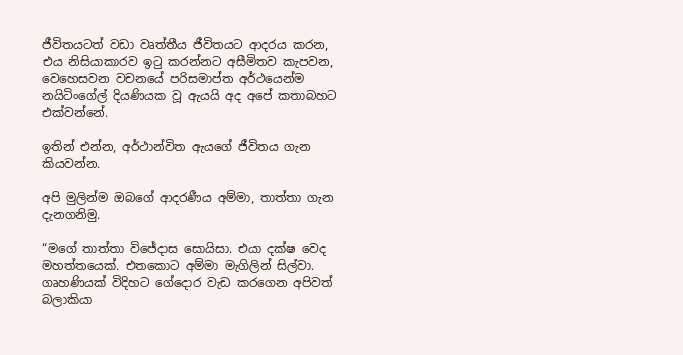ජීවිතයටත් වඩා වෘත්තීය ජීවිතයට ආදරය කරන, එය නිසියාකාරව ඉටු කරන්නට අසීමිතව කැපවන, වෙහෙසවන වචනයේ පරිසමාප්ත අර්ථයෙන්ම නයිටිංගේල් දියණියක වූ ඇයයි අද අපේ කතාබහට එක්වන්නේ.

ඉතින් එන්න, අර්ථාන්විත ඇයගේ ජීවිතය ගැන කියවන්න.

අපි මුලින්ම ඔබගේ ආදරණීය අම්මා, තාත්තා ගැන දැනගනිමු.

“මගේ තාත්තා විජේදාස සොයිසා. එයා දක්ෂ වෙද මහත්තයෙක්. එතකොට අම්මා මැගිලින් සිල්වා. ගෘහණියක් විදිහට ගේදොර වැඩ කරගෙන අපිවත් බලාකියා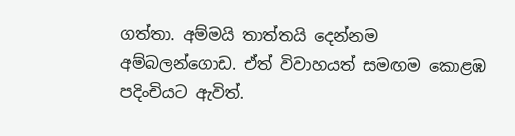ගත්තා. අම්මයි තාත්තයි දෙන්නම අම්බලන්ගොඩ. ඒත් විවාහයත් සමඟම කොළඹ පදිංචියට ඇවිත්.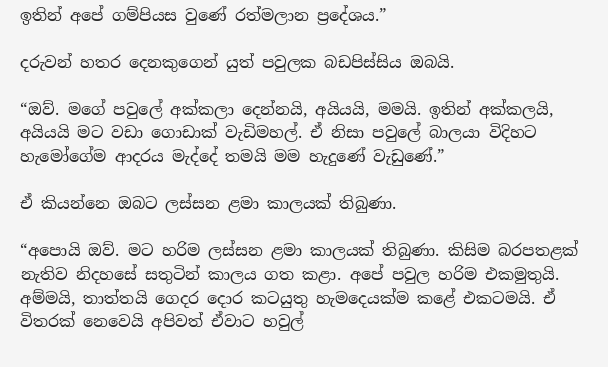ඉතින් අපේ ගම්පියස වුණේ රත්මලාන ප්‍රදේශය.”

දරුවන් හතර දෙනකුගෙන් යුත් පවුලක බඩපිස්සිය ඔබයි.

“ඔව්. මගේ පවුලේ අක්කලා දෙන්නයි, අයියයි, මමයි. ඉතින් අක්කලයි, අයියයි මට වඩා ගොඩාක් වැඩිමහල්. ඒ නිසා පවුලේ බාලයා විදිහට හැමෝගේම ආදරය මැද්දේ තමයි මම හැදුණේ වැඩුණේ.”

ඒ කියන්නෙ ඔබට ලස්සන ළමා කාලයක් තිබුණා.

“අපොයි ඔව්. මට හරිම ලස්සන ළමා කාලයක් තිබුණා. කිසිම බරපතළක් නැතිව නිදහසේ සතුටින් කාලය ගත කළා. අපේ පවුල හරිම එකමුතුයි. අම්මයි, තාත්තයි ගෙදර දොර කටයුතු හැමදෙයක්ම කළේ එකටමයි. ඒ විතරක් නෙවෙයි අපිවත් ඒවාට හවුල්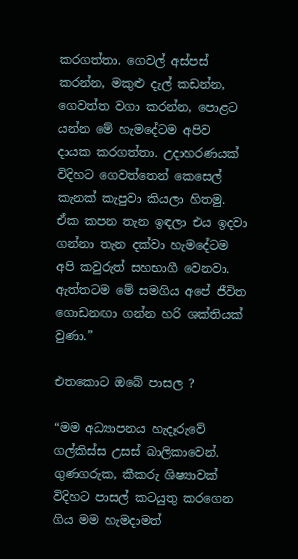කරගත්තා. ගෙවල් අස්පස් කරන්න, මකුළු දැල් කඩන්න, ගෙවත්ත වගා කරන්න, පොළට යන්න මේ හැමදේටම අපිව දායක කරගත්තා. උදාහරණයක් විදිහට ගෙවත්තෙන් කෙසෙල් කැනක් කැපුවා කියලා හිතමු. ඒක කපන තැන ඉඳලා එය ඉදවා ගන්නා තැන දක්වා හැමදේටම අපි කවුරුත් සහභාගී වෙනවා. ඇත්තටම මේ සමගිය අපේ ජීවිත ගොඩනඟා ගන්න හරි ශක්තියක් වුණා.”

එතකොට ඔබේ පාසල ?

“මම අධ්‍යාපනය හැදෑරුවේ ගල්කිස්ස උසස් බාලිකාවෙන්. ගුණගරුක, කීකරු ශිෂ්‍යාවක් විදිහට පාසල් කටයුතු කරගෙන ගිය මම හැමදාමත්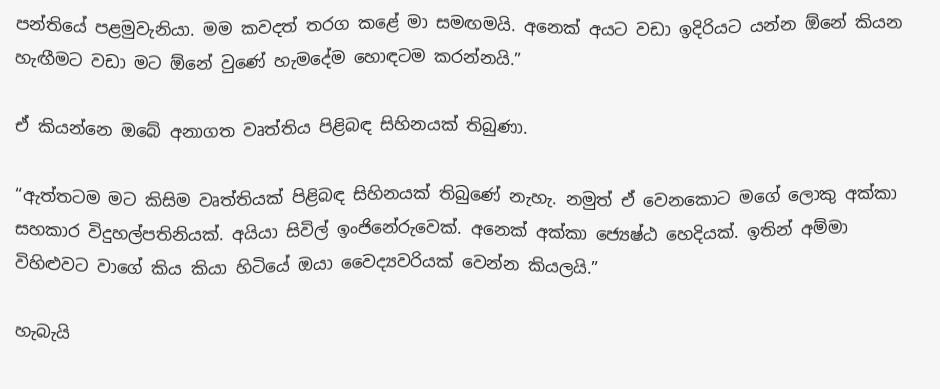පන්තියේ පළමුවැනියා. මම කවදත් තරග කළේ මා සමඟමයි. අනෙක් අයට වඩා ඉදිරියට යන්න ඕනේ කියන හැඟීමට වඩා මට ඕනේ වුණේ හැමදේම හොඳටම කරන්නයි.”

ඒ කියන්නෙ ඔබේ අනාගත වෘත්තිය පිළිබඳ සිහිනයක් තිබුණා.

“ඇත්තටම මට කිසිම වෘත්තියක් පිළිබඳ සිහිනයක් තිබුණේ නැහැ. නමුත් ඒ වෙනකොට මගේ ලොකු අක්කා සහකාර විදුහල්පතිනියක්. අයියා සිවිල් ඉංජිනේරුවෙක්. අනෙක් අක්කා ජ්‍යෙෂ්ඨ හෙදියක්. ඉතින් අම්මා විහිළුවට වාගේ කිය කියා හිටියේ ඔයා වෛද්‍යවරියක් වෙන්න කියලයි.”

හැබැයි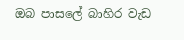ඔබ පාසලේ බාහිර වැඩ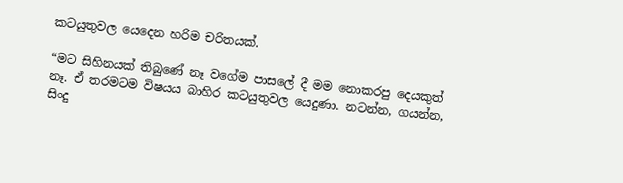කටයුතුවල යෙදෙන හරිම චරිතයක්.

“මට සිහිනයක් තිබුණේ නෑ වගේම පාසලේ දී මම නොකරපු දෙයකුත් නෑ. ඒ තරමටම විෂයය බාහිර කටයුතුවල යෙදුණා. නටන්න, ගයන්න, සිංදු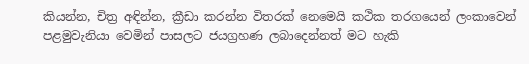කියන්න, චිත්‍ර අඳින්න, ක්‍රීඩා කරන්න විතරක් නෙමෙයි කථික තරගයෙන් ලංකාවෙන් පළමුවැනියා වෙමින් පාසලට ජයග්‍රහණ ලබාදෙන්නත් මට හැකි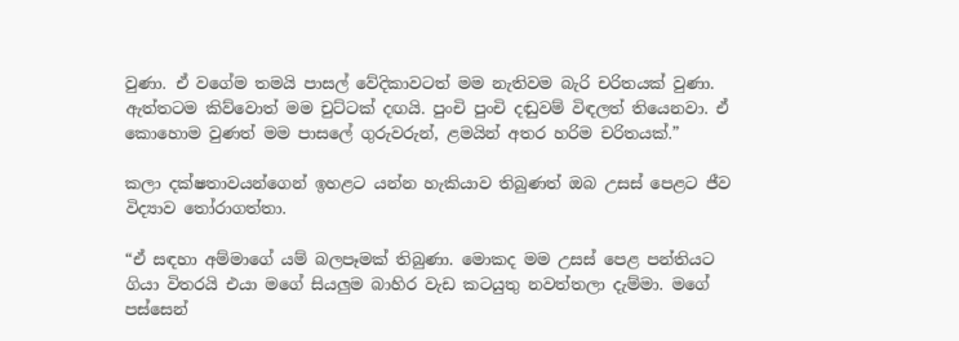වුණා. ඒ වගේම තමයි පාසල් වේදිකාවටත් මම නැතිවම බැරි චරිතයක් වුණා. ඇත්තටම කිව්වොත් මම චුට්ටක් දඟයි. පුංචි පුංචි දඬුවම් විඳලත් තියෙනවා. ඒ කොහොම වුණත් මම පාසලේ ගුරුවරුන්, ළමයින් අතර හරිම චරිතයක්.”

කලා දක්ෂතාවයන්ගෙන් ඉහළට යන්න හැකියාව තිබුණත් ඔබ උසස් පෙළට ජීව විද්‍යාව තෝරාගත්තා.

“ඒ සඳහා අම්මාගේ යම් බලපෑමක් තිබුණා. මොකද මම උසස් පෙළ පන්තියට ගියා විතරයි එයා මගේ සියලුම බාහිර වැඩ කටයුතු නවත්තලා දැම්මා. මගේ පස්සෙන්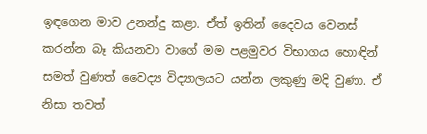ඉඳගෙන මාව උනන්දු කළා. ඒත් ඉතින් දෛවය වෙනස් කරන්න බෑ කියනවා වාගේ මම පළමුවර විභාගය හොඳින් සමත් වුණත් වෛද්‍ය විද්‍යාලයට යන්න ලකුණු මදි වුණා. ඒ නිසා තවත්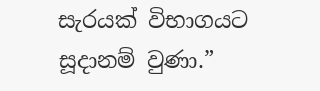සැරයක් විභාගයට සූදානම් වුණා.”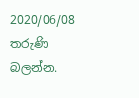2020/06/08 තරුණි බලන්න.